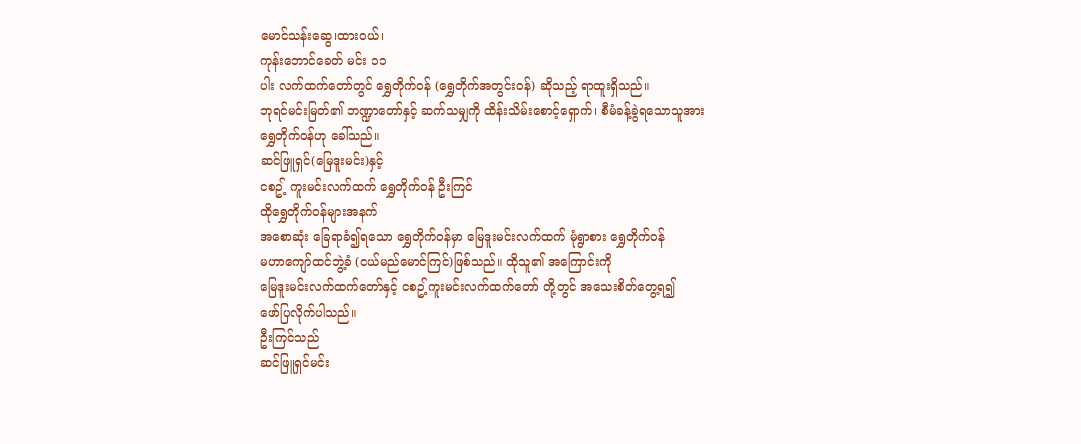မောင်သန်းဆွေ၊ထားဝယ်၊
ကုန်းဘောင်ခေတ် မင်း ၁၁
ပါး လက်ထက်တော်တွင် ရွှေတိုက်ဝန် (ရွှေတိုက်အတွင်းဝန်) ဆိုသည့် ရာထူးရှိသည်။
ဘုရင်မင်းမြတ်၏ ဘဏ္ဍာတော်နှင့် ဆက်သမျှကို ထိန်းသိမ်းစောင့်ရှောက်၊ စီမံခန့်ခွဲရသောသူအား
ရွှေတိုက်ဝန်ဟု ခေါ်သည်။
ဆင်ဖြူရှင်(မြေဒူးမင်း)နှင့်
ငစဥ့် ကူးမင်းလက်ထက် ရွှေတိုက်ဝန် ဦးကြင်
ထိုရွှေတိုက်ဝန်များအနက်
အစောဆုံး ခြေရာခံ၍ရသော ရွှေတိုက်ဝန်မှာ မြေဒူးမင်းလက်ထက် မုံရွာစား ရွှေတိုက်ဝန်
မဟာကျော်ထင်ဘွဲ့ခံ (ငယ်မည်မောင်ကြင်)ဖြစ်သည်။ ထိုသူ၏ အကြောင်းကို
မြေဒူးမင်းလက်ထက်တော်နှင့် ငစဥ့်ကူးမင်းလက်ထက်တော် တို့တွင် အသေးစိတ်တွေ့ရ၍
ဖော်ပြလိုက်ပါသည်။
ဦးကြင်သည်
ဆင်ဖြူရှင်မင်း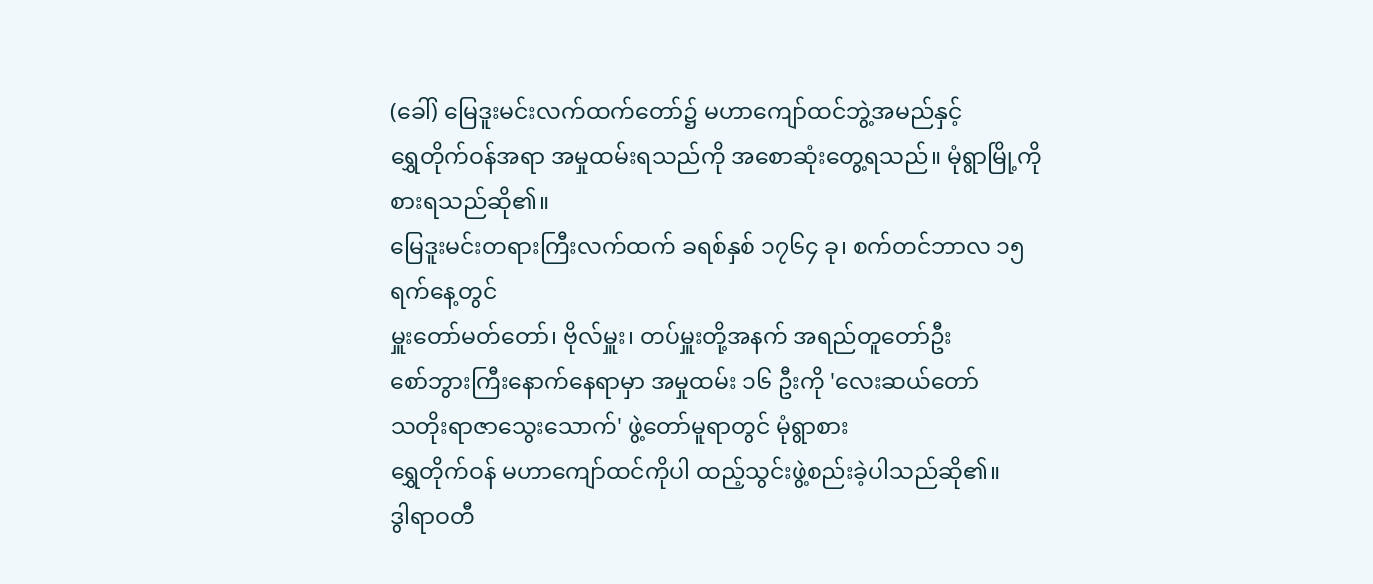(ခေါ်) မြေဒူးမင်းလက်ထက်တော်၌ မဟာကျော်ထင်ဘွဲ့အမည်နှင့်
ရွှေတိုက်ဝန်အရာ အမှုထမ်းရသည်ကို အစောဆုံးတွေ့ရသည်။ မုံရွာမြို့ကို စားရသည်ဆို၏။
မြေဒူးမင်းတရားကြီးလက်ထက် ခရစ်နှစ် ၁၇၆၄ ခု၊ စက်တင်ဘာလ ၁၅ ရက်နေ့တွင်
မှူးတော်မတ်တော်၊ ဗိုလ်မှူး၊ တပ်မှူးတို့အနက် အရည်တူတော်ဦး
စော်ဘွားကြီးနောက်နေရာမှာ အမှုထမ်း ၁၆ ဦးကို 'လေးဆယ်တော်
သတိုးရာဇာသွေးသောက်' ဖွဲ့တော်မူရာတွင် မုံရွာစား
ရွှေတိုက်ဝန် မဟာကျော်ထင်ကိုပါ ထည့်သွင်းဖွဲ့စည်းခဲ့ပါသည်ဆို၏။
ဒွါရာဝတီ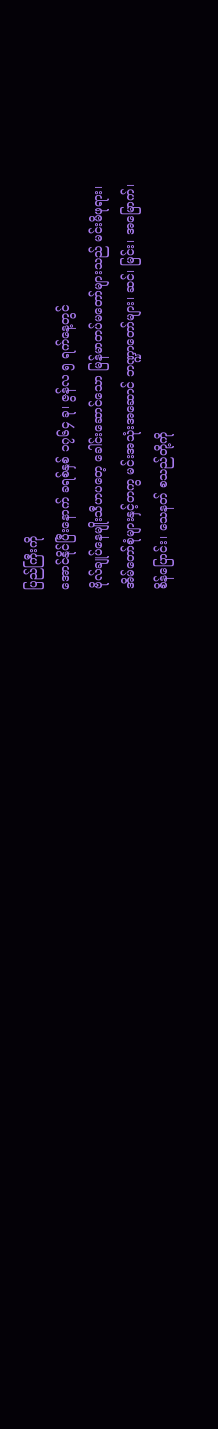ပြည်ကြီးကို
အောင်နိုင်ပြီးနောက် ခရစ်နှစ် ၁၇၆၄ ခု၊ ဇွန်လ ၅ ရက်နေ့တွင်
ဗိုလ်ချုပ်နေမျိုးသီဟပတေ့ ခေါင်းဆောင်သော မြန်မာတပ်မတော်များသည် မင်းမိဖုရား၊
အိမ်တော်စုံများနှင့်တကွ မင်းအသုံးအဆောင် ဘဏ္ဍာတော်များ၊ ဆင်၊ မြင်း၊ အမြောက်၊
စိန်ပြောင်း၊ သေနတ် စသည်တို့ကို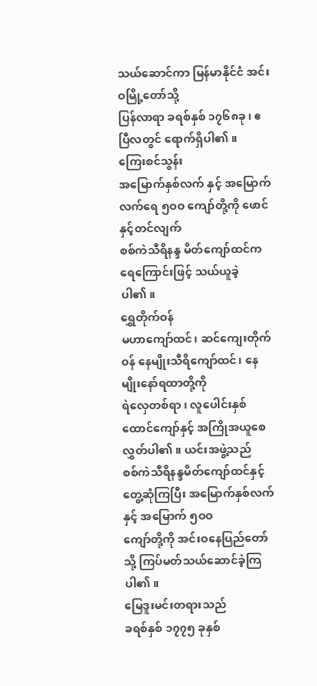သယ်ဆောင်ကာ မြန်မာနိုင်ငံ အင်းဝမြို့တော်သို့
ပြန်လာရာ ခရစ်နှစ် ၁၇၆၈ခု၊ ဧပြီလတွင် ရောက်ရှိပါ၏။
ကြေးစင်သွန်း
အမြောက်နှစ်လက် နှင့် အမြောက်လက်ရေ ၅ဝဝ ကျော်တို့ကို ဖောင်နှင့်တင်လျက်
စစ်ကဲသီရိနန္ဒ မိတ်ကျော်ထင်က ရေကြောင်းဖြင့် သယ်ယူခဲ့ပါ၏။
ရွှေတိုက်ဝန်
မဟာကျော်ထင်၊ ဆင်ကျေးတိုက်ဝန် နေမျိုးသီရိကျော်ထင်၊ နေမျိုးနော်ရထာတို့ကို
ရဲလှေတစ်ရာ၊ လူပေါင်းနှစ်ထောင်ကျော်နှင့် အကြိုအယူစေလွှတ်ပါ၏။ ယင်းအဖွဲ့သည်
စစ်ကဲသီရိနန္ဒမိတ်ကျော်ထင်နှင့် တွေ့ဆုံကြပြီး အမြောက်နှစ်လက်နှင့် အမြောက် ၅ဝဝ
ကျော်တို့ကို အင်းဝနေပြည်တော်သို့ ကြပ်မတ်သယ်ဆောင်ခဲ့ကြပါ၏။
မြေဒူးမင်းတရားသည်
ခရစ်နှစ် ၁၇၇၅ ခုနှစ်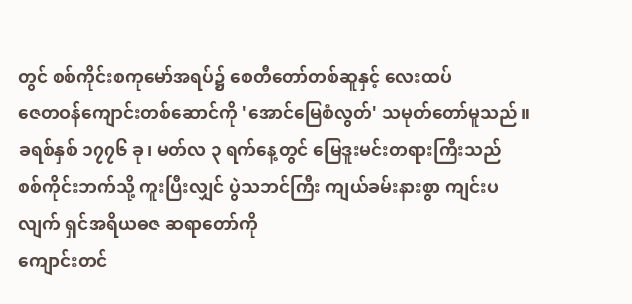တွင် စစ်ကိုင်းစကုမော်အရပ်၌ စေတီတော်တစ်ဆူနှင့် လေးထပ်
ဇေတဝန်ကျောင်းတစ်ဆောင်ကို 'အောင်မြေစံလွတ်' သမုတ်တော်မူသည်။ ခရစ်နှစ် ၁၇၇၆ ခု၊ မတ်လ ၃ ရက်နေ့တွင် မြေဒူးမင်းတရားကြီးသည်
စစ်ကိုင်းဘက်သို့ ကူးပြီးလျှင် ပွဲသဘင်ကြီး ကျယ်ခမ်းနားစွာ ကျင်းပလျက် ရှင်အရိယဓဇ ဆရာတော်ကို
ကျောင်းတင်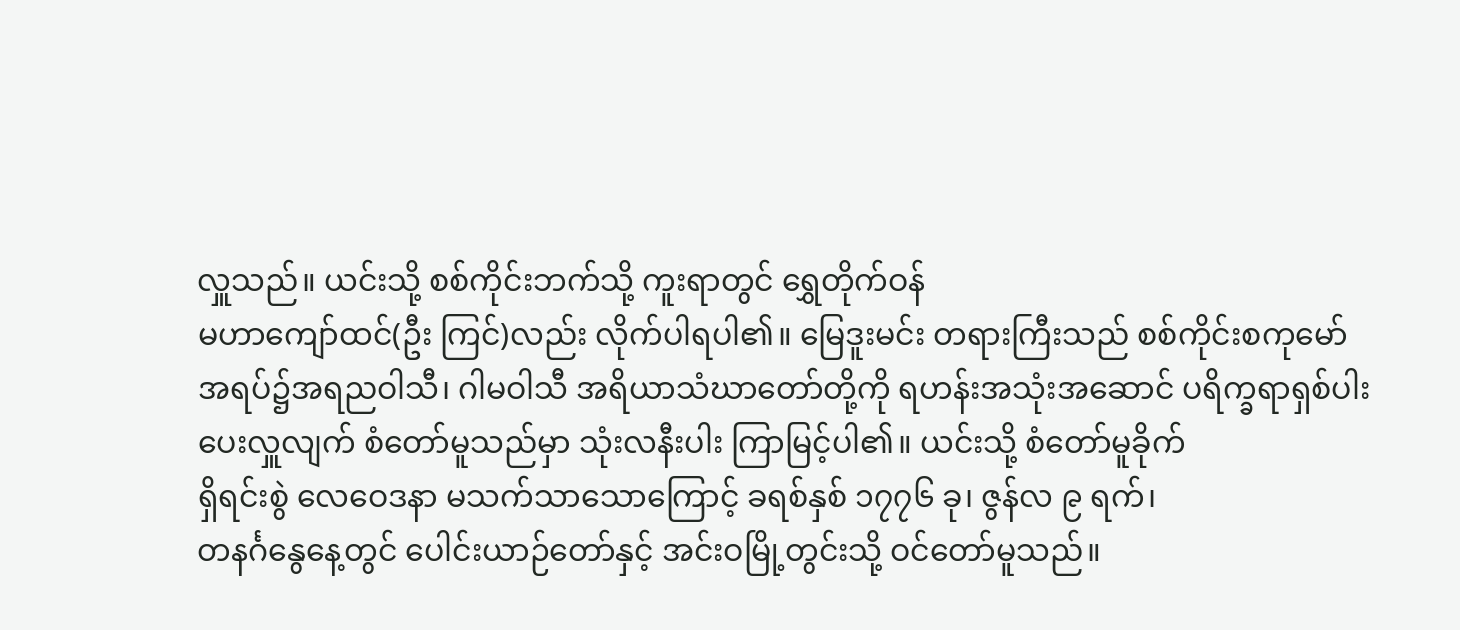လှူသည်။ ယင်းသို့ စစ်ကိုင်းဘက်သို့ ကူးရာတွင် ရွှေတိုက်ဝန်
မဟာကျော်ထင်(ဦး ကြင်)လည်း လိုက်ပါရပါ၏။ မြေဒူးမင်း တရားကြီးသည် စစ်ကိုင်းစကုမော်
အရပ်၌အရညဝါသီ၊ ဂါမဝါသီ အရိယာသံဃာတော်တို့ကို ရဟန်းအသုံးအဆောင် ပရိက္ခရာရှစ်ပါး
ပေးလှူလျက် စံတော်မူသည်မှာ သုံးလနီးပါး ကြာမြင့်ပါ၏။ ယင်းသို့ စံတော်မူခိုက်
ရှိရင်းစွဲ လေဝေဒနာ မသက်သာသောကြောင့် ခရစ်နှစ် ၁၇၇၆ ခု၊ ဇွန်လ ၉ ရက်၊
တနင်္ဂနွေနေ့တွင် ပေါင်းယာဉ်တော်နှင့် အင်းဝမြို့တွင်းသို့ ဝင်တော်မူသည်။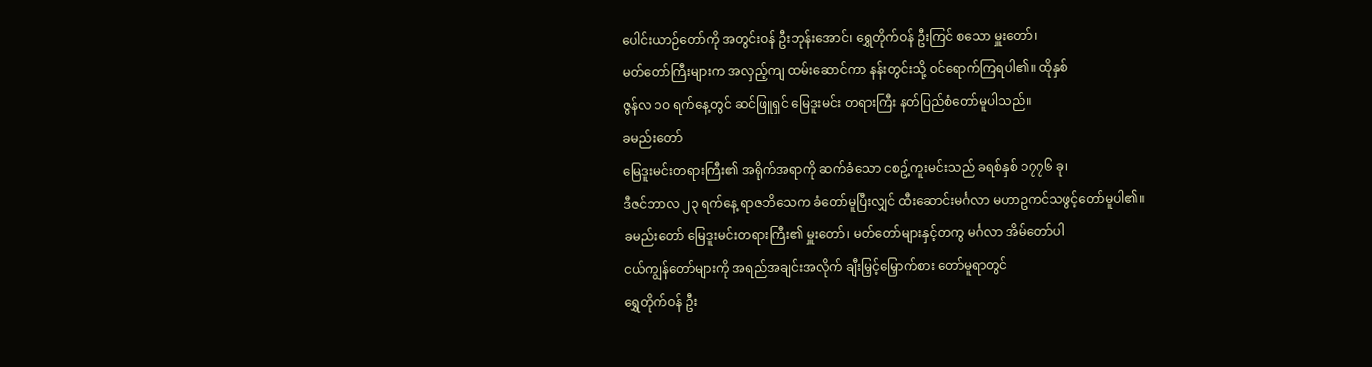ပေါင်းယာဉ်တော်ကို အတွင်းဝန် ဦးဘုန်းအောင်၊ ရွှေတိုက်ဝန် ဦးကြင် စသော မှူးတော်၊
မတ်တော်ကြီးများက အလှည့်ကျ ထမ်းဆောင်ကာ နန်းတွင်းသို့ ဝင်ရောက်ကြရပါ၏။ ထိုနှစ်
ဇွန်လ ၁ဝ ရက်နေ့တွင် ဆင်ဖြူရှင် မြေဒူးမင်း တရားကြီး နတ်ပြည်စံတော်မူပါသည်။
ခမည်းတော်
မြေဒူးမင်းတရားကြီး၏ အရိုက်အရာကို ဆက်ခံသော ငစဥ့်ကူးမင်းသည် ခရစ်နှစ် ၁၇၇၆ ခု၊
ဒီဇင်ဘာလ ၂၃ ရက်နေ့ ရာဇဘိသေက ခံတော်မူပြီးလျှင် ထီးဆောင်းမင်္ဂလာ မဟာဥကင်သဖွင့်တော်မူပါ၏။
ခမည်းတော် မြေဒူးမင်းတရားကြီး၏ မှူးတော်၊ မတ်တော်များနှင့်တကွ မင်္ဂလာ အိမ်တော်ပါ
ငယ်ကျွန်တော်များကို အရည်အချင်းအလိုက် ချီးမြှင့်မြှောက်စား တော်မူရာတွင်
ရွှေတိုက်ဝန် ဦး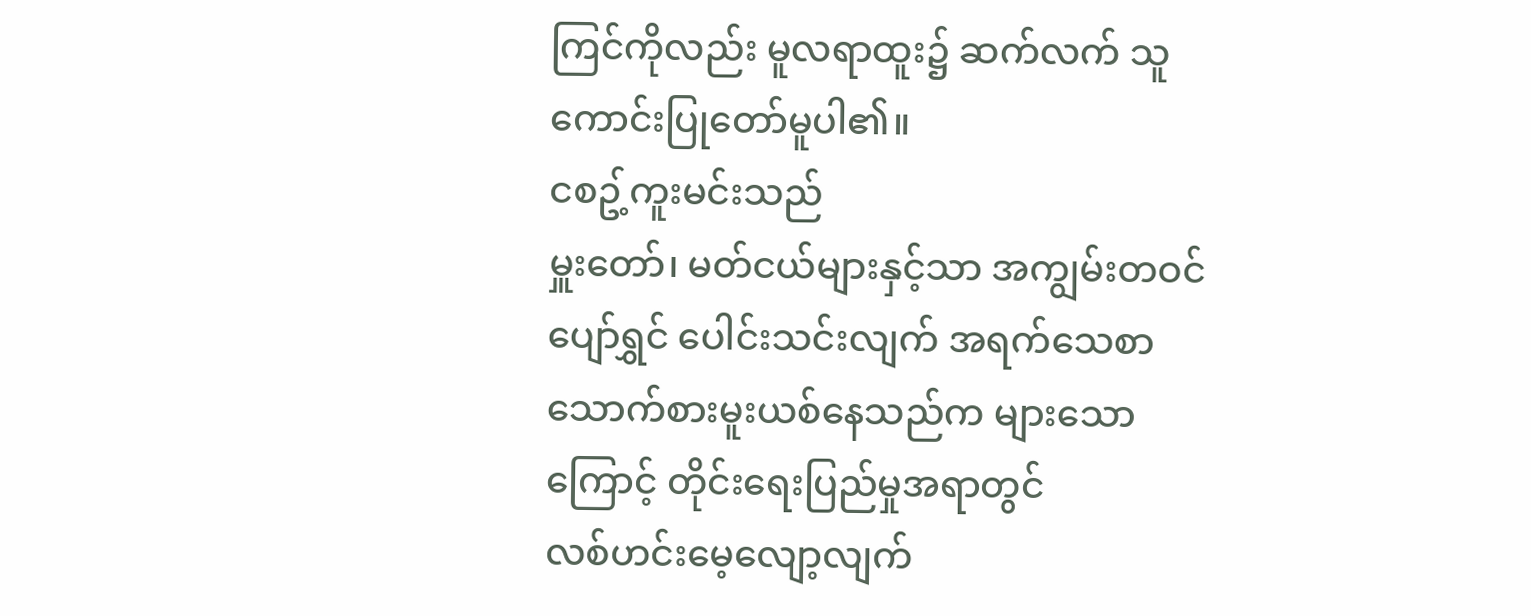ကြင်ကိုလည်း မူလရာထူး၌ ဆက်လက် သူကောင်းပြုတော်မူပါ၏။
ငစဥ့်ကူးမင်းသည်
မှူးတော်၊ မတ်ငယ်များနှင့်သာ အကျွမ်းတဝင်ပျော်ရွှင် ပေါင်းသင်းလျက် အရက်သေစာ
သောက်စားမူးယစ်နေသည်က များသောကြောင့် တိုင်းရေးပြည်မှုအရာတွင်
လစ်ဟင်းမေ့လျော့လျက်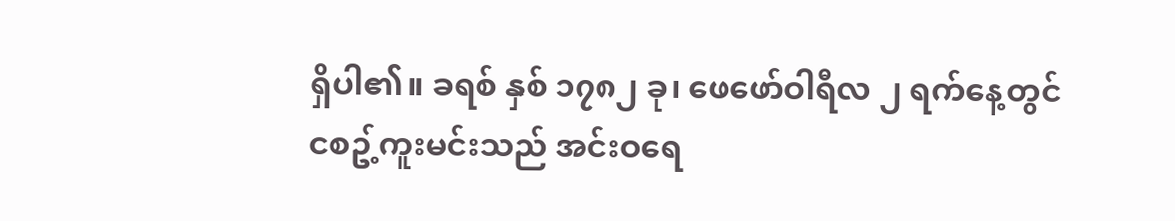ရှိပါ၏။ ခရစ် နှစ် ၁၇၈၂ ခု၊ ဖေဖော်ဝါရီလ ၂ ရက်နေ့တွင်
ငစဥ့်ကူးမင်းသည် အင်းဝရေ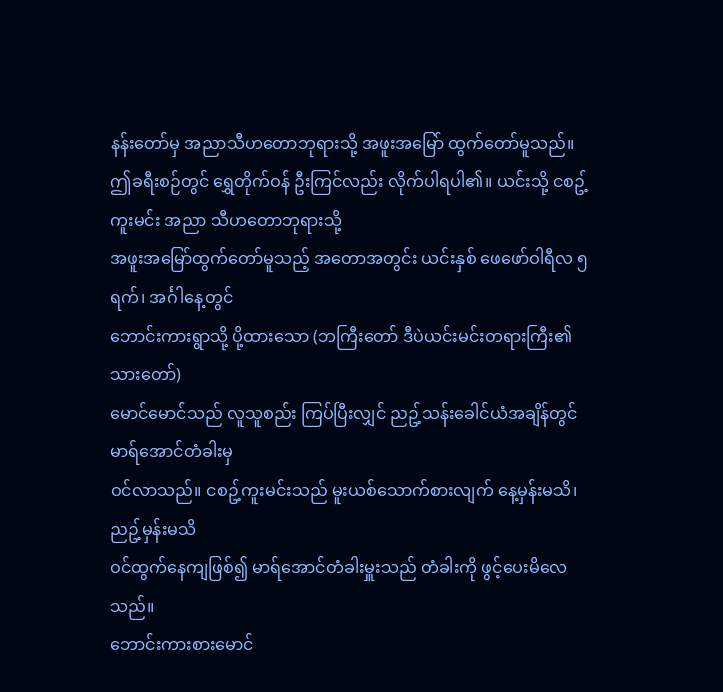နန်းတော်မှ အညာသီဟတောဘုရားသို့ အဖူးအမြော် ထွက်တော်မူသည်။
ဤခရီးစဉ်တွင် ရွှေတိုက်ဝန် ဦးကြင်လည်း လိုက်ပါရပါ၏။ ယင်းသို့ ငစဥ့်ကူးမင်း အညာ သီဟတောဘုရားသို့
အဖူးအမြော်ထွက်တော်မူသည့် အတောအတွင်း ယင်းနှစ် ဖေဖော်ဝါရီလ ၅ ရက်၊ အင်္ဂါနေ့တွင်
ဘောင်းကားရွာသို့ ပို့ထားသော (ဘကြီးတော် ဒီပဲယင်းမင်းတရားကြီး၏ သားတော်)
မောင်မောင်သည် လူသူစည်း ကြပ်ပြီးလျှင် ညဥ့်သန်းခေါင်ယံအချိန်တွင် မာရ်အောင်တံခါးမှ
ဝင်လာသည်။ ငစဥ့်ကူးမင်းသည် မူးယစ်သောက်စားလျက် နေ့မှန်းမသိ၊ ညဥ့်မှန်းမသိ
ဝင်ထွက်နေကျဖြစ်၍ မာရ်အောင်တံခါးမှူးသည် တံခါးကို ဖွင့်ပေးမိလေသည်။
ဘောင်းကားစားမောင်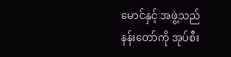မောင်နှင့် အဖွဲ့သည် နန်းတော်ကို အုပ်စီး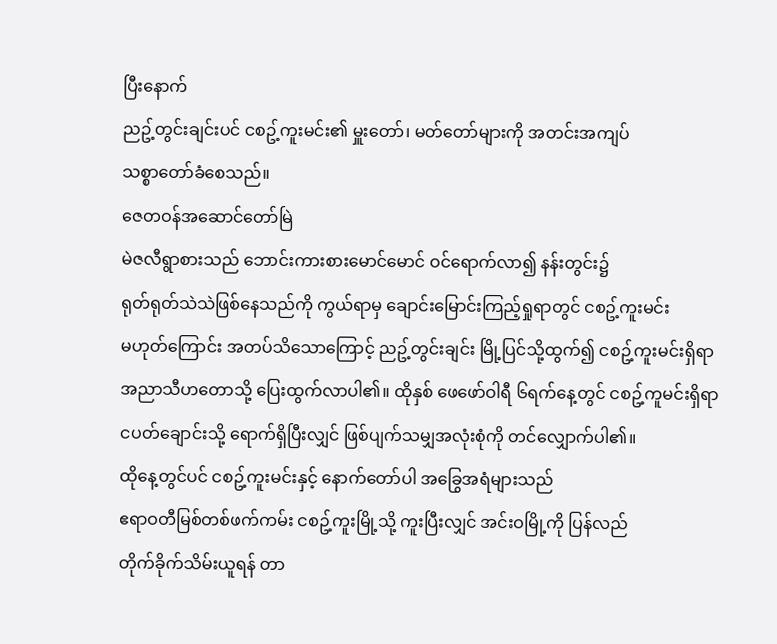ပြီးနောက်
ညဥ့်တွင်းချင်းပင် ငစဥ့်ကူးမင်း၏ မှူးတော်၊ မတ်တော်များကို အတင်းအကျပ်
သစ္စာတော်ခံစေသည်။
ဇေတဝန်အဆောင်တော်မြဲ
မဲဇလီရွာစားသည် ဘောင်းကားစားမောင်မောင် ဝင်ရောက်လာ၍ နန်းတွင်း၌
ရုတ်ရုတ်သဲသဲဖြစ်နေသည်ကို ကွယ်ရာမှ ချောင်းမြောင်းကြည့်ရှုရာတွင် ငစဥ့်ကူးမင်း
မဟုတ်ကြောင်း အတပ်သိသောကြောင့် ညဥ့်တွင်းချင်း မြို့ပြင်သို့ထွက်၍ ငစဥ့်ကူးမင်းရှိရာ
အညာသီဟတောသို့ ပြေးထွက်လာပါ၏။ ထိုနှစ် ဖေဖော်ဝါရီ ၆ရက်နေ့တွင် ငစဥ့်ကူမင်းရှိရာ
ငပတ်ချောင်းသို့ ရောက်ရှိပြီးလျှင် ဖြစ်ပျက်သမျှအလုံးစုံကို တင်လျှောက်ပါ၏။
ထိုနေ့တွင်ပင် ငစဥ့်ကူးမင်းနှင့် နောက်တော်ပါ အခြွေအရံများသည်
ဧရာဝတီမြစ်တစ်ဖက်ကမ်း ငစဥ့်ကူးမြို့သို့ ကူးပြီးလျှင် အင်းဝမြို့ကို ပြန်လည်
တိုက်ခိုက်သိမ်းယူရန် တာ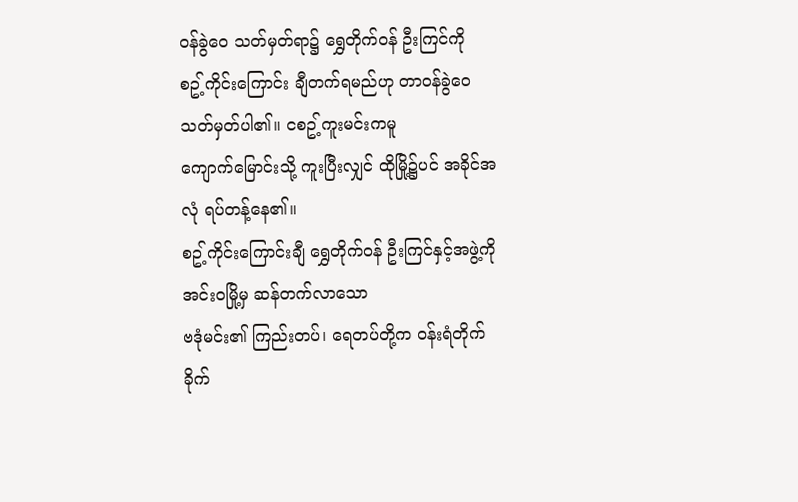ဝန်ခွဲဝေ သတ်မှတ်ရာ၌ ရွှေတိုက်ဝန် ဦးကြင်ကို
စဥ့်ကိုင်းကြောင်း ချီတက်ရမည်ဟု တာဝန်ခွဲဝေ သတ်မှတ်ပါ၏။ ငစဥ့်ကူးမင်းကမူ
ကျောက်မြောင်းသို့ ကူးပြီးလျှင် ထိုမြို့၌ပင် အခိုင်အလုံ ရပ်တန့်နေ၏။
စဥ့်ကိုင်းကြောင်းချီ ရွှေတိုက်ဝန် ဦးကြင်နှင့်အဖွဲ့ကို အင်းဝမြို့မှ ဆန်တက်လာသော
ဗဒုံမင်း၏ ကြည်းတပ်၊ ရေတပ်တို့က ဝန်းရံတိုက်ခိုက်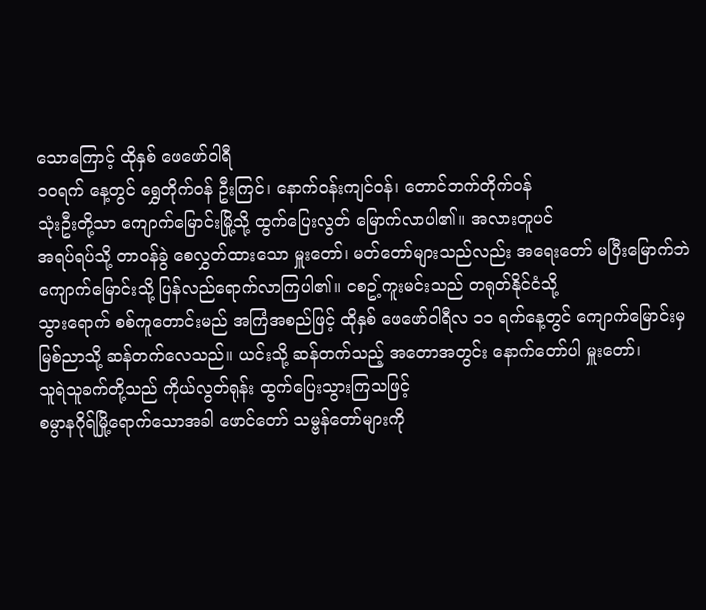သောကြောင့် ထိုနှစ် ဖေဖော်ဝါရီ
၁ဝရက် နေ့တွင် ရွှေတိုက်ဝန် ဦးကြင်၊ နောက်ဝန်းကျင်ဝန်၊ တောင်ဘက်တိုက်ဝန်
သုံးဦးတို့သာ ကျောက်မြောင်းမြို့သို့ ထွက်ပြေးလွတ် မြောက်လာပါ၏။ အလားတူပင်
အရပ်ရပ်သို့ တာဝန်ခွဲ စေလွှတ်ထားသော မှူးတော်၊ မတ်တော်များသည်လည်း အရေးတော် မပြီးမြောက်ဘဲ
ကျောက်မြောင်းသို့ ပြန်လည်ရောက်လာကြပါ၏။ ငစဥ့်ကူးမင်းသည် တရုတ်နိုင်ငံသို့
သွားရောက် စစ်ကူတောင်းမည် အကြံအစည်ဖြင့် ထိုနှစ် ဖေဖော်ဝါရီလ ၁၁ ရက်နေ့တွင် ကျောက်မြောင်းမှ
မြစ်ညာသို့ ဆန်တက်လေသည်။ ယင်းသို့ ဆန်တက်သည့် အတောအတွင်း နောက်တော်ပါ မှူးတော်၊
သူရဲသူခက်တို့သည် ကိုယ်လွတ်ရုန်း ထွက်ပြေးသွားကြသဖြင့်
စမ္ပာနဂိုရ်မြို့ရောက်သောအခါ ဖောင်တော် သမ္ဗန်တော်များကို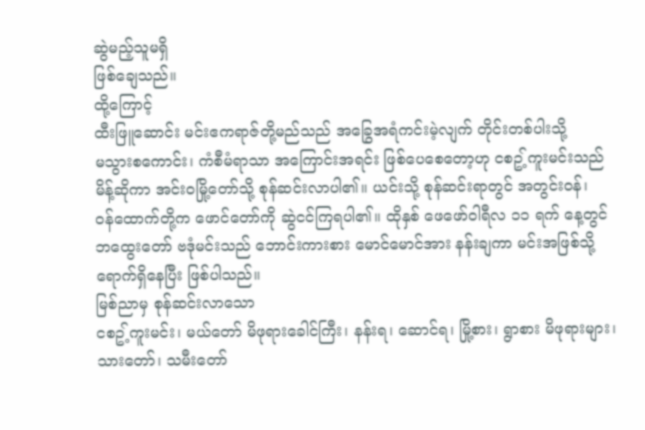ဆွဲမည့်သူမရှိ
ဖြစ်ချေသည်။
ထို့ကြောင့်
ထီးဖြူဆောင်း မင်းဧကရာဇ်တို့မည်သည် အခြွေအရံကင်းမဲ့လျက် တိုင်းတစ်ပါးသို့
မသွားစကောင်း၊ ကံစီမံရာသာ အကြောင်းအရင်း ဖြစ်ပေစေတော့ဟု ငစဥ့်ကူးမင်းသည်
မိန့်ဆိုကာ အင်းဝမြို့တော်သို့ စုန်ဆင်းလာပါ၏။ ယင်းသို့ စုန်ဆင်းရာတွင် အတွင်းဝန်၊
ဝန်ထောက်တို့က ဖောင်တော်ကို ဆွဲငင်ကြရပါ၏။ ထိုနှစ် ဖေဖော်ဝါရီလ ၁၁ ရက် နေ့တွင်
ဘထွေးတော် ဗဒုံမင်းသည် ဘောင်းကားစား မောင်မောင်အား နန်းချကာ မင်းအဖြစ်သို့
ရောက်ရှိနေပြီး ဖြစ်ပါသည်။
မြစ်ညာမှ စုန်ဆင်းလာသော
ငစဥ့်ကူးမင်း၊ မယ်တော် မိဖုရားခေါင်ကြီး၊ နန်းရ၊ ဆောင်ရ၊ မြို့စား၊ ရွာစား မိဖုရားများ၊
သားတော်၊ သမီးတော်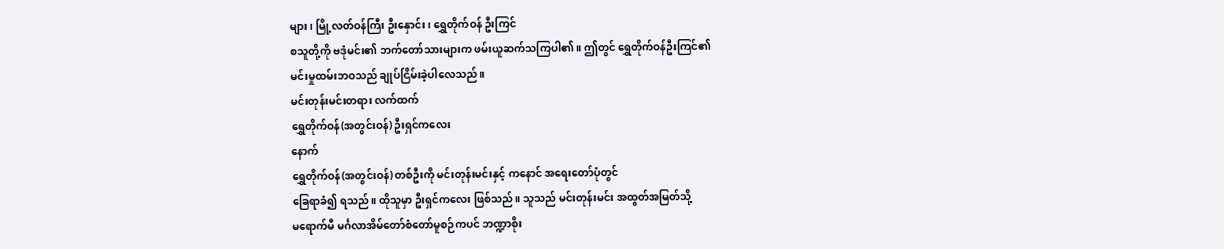များ၊ မြို့လတ်ဝန်ကြီး ဦးနှောင်း၊ ရွှေတိုက်ဝန် ဦးကြင်
စသူတို့ကို ဗဒုံမင်း၏ ဘက်တော်သားများက ဖမ်းယူဆက်သကြပါ၏။ ဤတွင် ရွှေတိုက်ဝန်ဦးကြင်၏
မင်းမှုထမ်းဘဝသည် ချုပ်ငြိမ်းခဲ့ပါလေသည်။
မင်းတုန်းမင်းတရား လက်ထက်
ရွှေတိုက်ဝန်(အတွင်းဝန်) ဦးရှင်ကလေး
နောက်
ရွှေတိုက်ဝန်(အတွင်းဝန်) တစ်ဦးကို မင်းတုန်းမင်းနှင့် ကနောင် အရေးတော်ပုံတွင်
ခြေရာခံ၍ ရသည်။ ထိုသူမှာ ဦးရှင်ကလေး ဖြစ်သည်။ သူသည် မင်းတုန်းမင်း အထွတ်အမြတ်သို့
မရောက်မီ မင်္ဂလာအိမ်တော်စံတော်မူစဉ်ကပင် ဘဏ္ဍာစိုး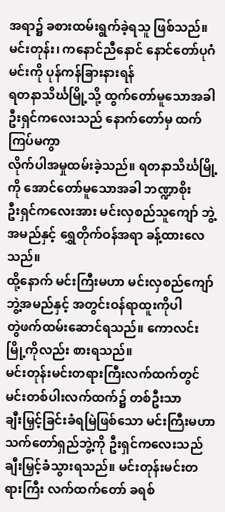အရာ၌ ခစားထမ်းရွက်ခဲ့ရသူ ဖြစ်သည်။
မင်းတုန်း၊ ကနောင်ညီနောင် နောင်တော်ပုဂံမင်းကို ပုန်ကန်ခြားနားရန်
ရတနာသိင်္ဃမြို့သို့ ထွက်တော်မူသောအခါ ဦးရှင်ကလေးသည် နောက်တော်မှ ထက်ကြပ်မကွာ
လိုက်ပါအမှုထမ်းခဲ့သည်။ ရတနာသိင်္ဃမြို့ကို အောင်တော်မူသောအခါ ဘဏ္ဍာစိုး
ဦးရှင်ကလေးအား မင်းလှစည်သူကျော် ဘွဲ့အမည်နှင့် ရွှေတိုက်ဝန်အရာ ခန့်ထားလေသည်။
ထို့နောက် မင်းကြီးမဟာ မင်းလှစည်ကျော်ဘွဲ့အမည်နှင့် အတွင်းဝန်ရာထူးကိုပါ
တွဲဖက်ထမ်းဆောင်ရသည်။ ကောလင်းမြို့ကိုလည်း စားရသည်။
မင်းတုန်းမင်းတရားကြီးလက်ထက်တွင် မင်းတစ်ပါးလက်ထက်၌ တစ်ဦးသာ
ချီးမြှင့်ခြင်းခံရမြဲဖြစ်သော မင်းကြီးမဟာ သက်တော်ရှည်ဘွဲ့ကို ဦးရှင်ကလေးသည်
ချီးမြှင့်ခံသွားရသည်။ မင်းတုန်းမင်းတရားကြီး လက်ထက်တော် ခရစ်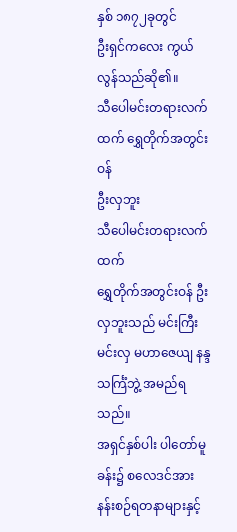နှစ် ၁၈၇၂ခုတွင်
ဦးရှင်ကလေး ကွယ်လွန်သည်ဆို၏။
သီပေါမင်းတရားလက်ထက် ရွှေတိုက်အတွင်းဝန်
ဦးလှဘူး
သီပေါမင်းတရားလက်ထက်
ရွှေတိုက်အတွင်းဝန် ဦးလှဘူးသည် မင်းကြီးမင်းလှ မဟာဇေယျ နန္ဒသင်္ကြံဘွဲ့ အမည်ရသည်။
အရှင်နှစ်ပါး ပါတော်မူခန်း၌ စလေဒင်အား နန်းစဉ်ရတနာများနှင့်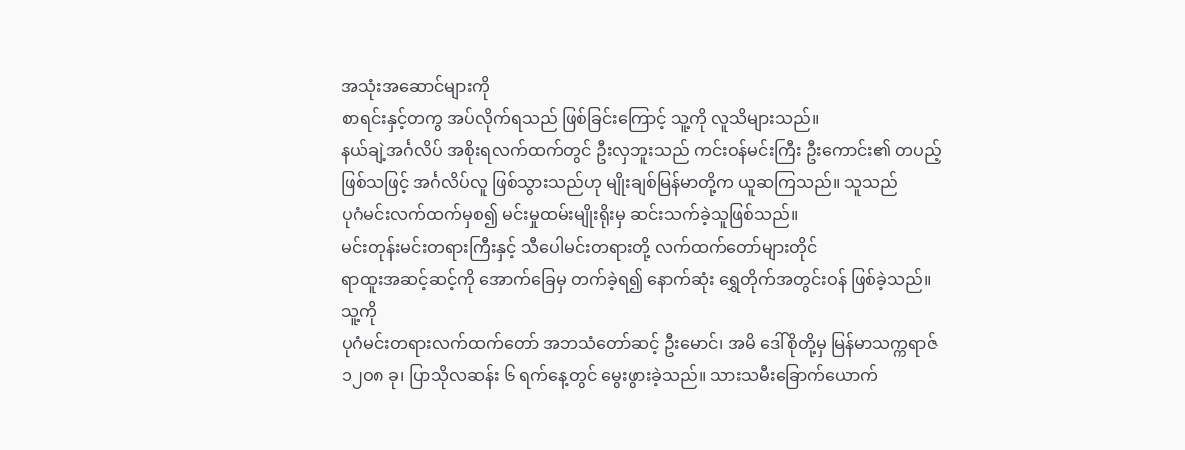အသုံးအဆောင်များကို
စာရင်းနှင့်တကွ အပ်လိုက်ရသည် ဖြစ်ခြင်းကြောင့် သူ့ကို လူသိများသည်။
နယ်ချဲ့အင်္ဂလိပ် အစိုးရလက်ထက်တွင် ဦးလှဘူးသည် ကင်းဝန်မင်းကြီး ဦးကောင်း၏ တပည့်
ဖြစ်သဖြင့် အင်္ဂလိပ်လူ ဖြစ်သွားသည်ဟု မျိုးချစ်မြန်မာတို့က ယူဆကြသည်။ သူသည်
ပုဂံမင်းလက်ထက်မှစ၍ မင်းမှုထမ်းမျိုးရိုးမှ ဆင်းသက်ခဲ့သူဖြစ်သည်။
မင်းတုန်းမင်းတရားကြီးနှင့် သီပေါမင်းတရားတို့ လက်ထက်တော်များတိုင်
ရာထူးအဆင့်ဆင့်ကို အောက်ခြေမှ တက်ခဲ့ရ၍ နောက်ဆုံး ရွှေတိုက်အတွင်းဝန် ဖြစ်ခဲ့သည်။
သူ့ကို
ပုဂံမင်းတရားလက်ထက်တော် အဘသံတော်ဆင့် ဦးမောင်၊ အမိ ဒေါ်စိုတို့မှ မြန်မာသက္ကရာဇ်
၁၂ဝ၈ ခု၊ ပြာသိုလဆန်း ၆ ရက်နေ့တွင် မွေးဖွားခဲ့သည်။ သားသမီးခြောက်ယောက်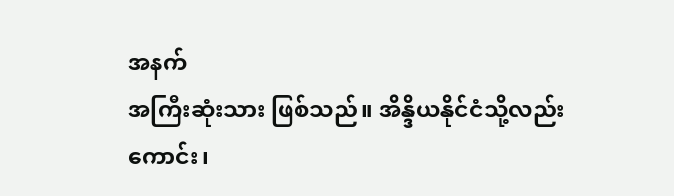အနက်
အကြီးဆုံးသား ဖြစ်သည်။ အိန္ဒိယနိုင်ငံသို့လည်းကောင်း၊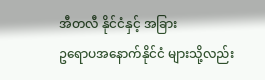အီတလီ နိုင်ငံနှင့် အခြား
ဥရောပအနောက်နိုင်ငံ များသို့လည်း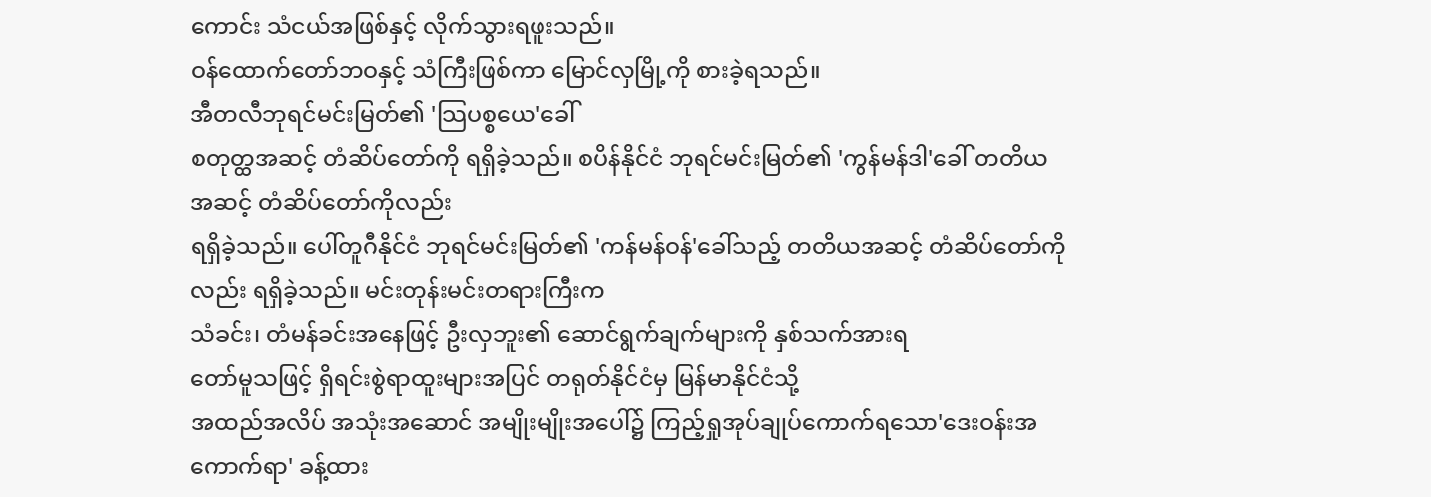ကောင်း သံငယ်အဖြစ်နှင့် လိုက်သွားရဖူးသည်။
ဝန်ထောက်တော်ဘဝနှင့် သံကြီးဖြစ်ကာ မြောင်လှမြို့ကို စားခဲ့ရသည်။
အီတလီဘုရင်မင်းမြတ်၏ 'သြပစ္စယေ'ခေါ်
စတုတ္ထအဆင့် တံဆိပ်တော်ကို ရရှိခဲ့သည်။ စပိန်နိုင်ငံ ဘုရင်မင်းမြတ်၏ 'ကွန်မန်ဒါ'ခေါ် တတိယအဆင့် တံဆိပ်တော်ကိုလည်း
ရရှိခဲ့သည်။ ပေါ်တူဂီနိုင်ငံ ဘုရင်မင်းမြတ်၏ 'ကန်မန်ဝန်'ခေါ်သည့် တတိယအဆင့် တံဆိပ်တော်ကိုလည်း ရရှိခဲ့သည်။ မင်းတုန်းမင်းတရားကြီးက
သံခင်း၊ တံမန်ခင်းအနေဖြင့် ဦးလှဘူး၏ ဆောင်ရွက်ချက်များကို နှစ်သက်အားရ
တော်မူသဖြင့် ရှိရင်းစွဲရာထူးများအပြင် တရုတ်နိုင်ငံမှ မြန်မာနိုင်ငံသို့
အထည်အလိပ် အသုံးအဆောင် အမျိုးမျိုးအပေါ်၌ ကြည့်ရှုအုပ်ချုပ်ကောက်ရသော'ဒေးဝန်းအကောက်ရာ' ခန့်ထား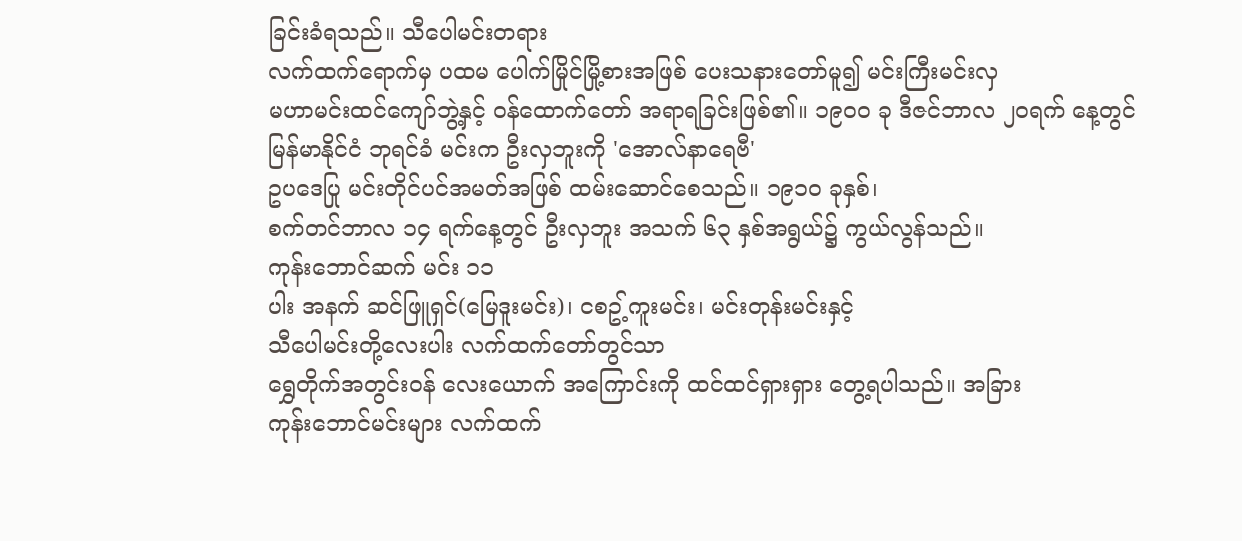ခြင်းခံရသည်။ သီပေါမင်းတရား
လက်ထက်ရောက်မှ ပထမ ပေါက်မြိုင်မြို့စားအဖြစ် ပေးသနားတော်မူ၍ မင်းကြီးမင်းလှ
မဟာမင်းထင်ကျော်ဘွဲ့နှင့် ဝန်ထောက်တော် အရာရခြင်းဖြစ်၏။ ၁၉ဝဝ ခု ဒီဇင်ဘာလ ၂ဝရက် နေ့တွင်
မြန်မာနိုင်ငံ ဘုရင်ခံ မင်းက ဦးလှဘူးကို 'အောလ်နာရေဗီ'
ဥပဒေပြု မင်းတိုင်ပင်အမတ်အဖြစ် ထမ်းဆောင်စေသည်။ ၁၉၁ဝ ခုနှစ်၊
စက်တင်ဘာလ ၁၄ ရက်နေ့တွင် ဦးလှဘူး အသက် ၆၃ နှစ်အရွယ်၌ ကွယ်လွန်သည်။
ကုန်းဘောင်ဆက် မင်း ၁၁
ပါး အနက် ဆင်ဖြူရှင်(မြေဒူးမင်း)၊ ငစဥ့်ကူးမင်း၊ မင်းတုန်းမင်းနှင့်
သီပေါမင်းတို့လေးပါး လက်ထက်တော်တွင်သာ
ရွှေတိုက်အတွင်းဝန် လေးယောက် အကြောင်းကို ထင်ထင်ရှားရှား တွေ့ရပါသည်။ အခြား
ကုန်းဘောင်မင်းများ လက်ထက်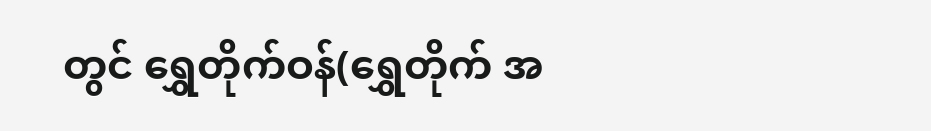တွင် ရွှေတိုက်ဝန်(ရွှေတိုက် အ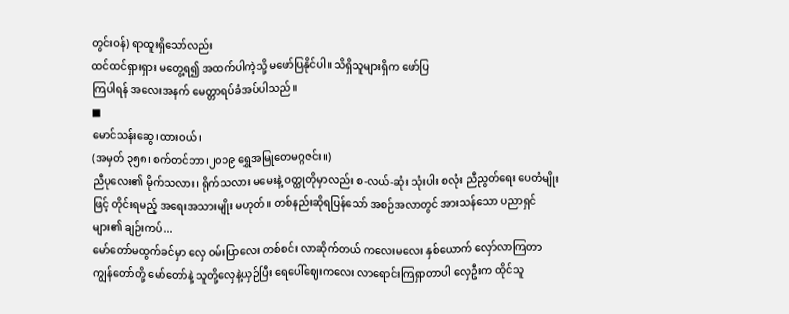တွင်းဝန်) ရာထူးရှိသော်လည်း
ထင်ထင်ရှားရှား မတွေ့ရ၍ အထက်ပါကဲ့သို့ မဖော်ပြနိုင်ပါ။ သိရှိသူများရှိက ဖော်ပြ
ကြပါရန် အလေးအနက် မေတ္တာရပ်ခံအပ်ပါသည်။
■
မောင်သန်းဆွေ၊ထားဝယ်၊
(အမှတ် ၃၅၈၊ စက်တင်ဘာ၊၂၀၁၉ ရွှေအမြုတေမဂ္ဂဇင်း။)
ညီပုလေး၏ မိုက်သလား၊ ရိုက်သလား မမေးနဲ့ ဝတ္ထုတိုမှာလည်း စ-လယ်-ဆုံး သုံးပါး စလုံး ညီညွတ်ရေး ပေတံမျိုးဖြင့် တိုင်းရမည့် အရေးအသားမျိုး မဟုတ်။ တစ်နည်းဆိုရပြန်သော် အစဉ်အလာတွင် အားသန်သော ပညာရှင်များ၏ ချဉ်းကပ်...
မော်တော်မထွက်ခင်မှာ လှေ ဝမ်းပြာလေး တစ်စင်း လာဆိုက်တယ် ကလေးမလေး နှစ်ယောက် လှော်လာကြတာ ကျွန်တော်တို့ မော်တော်နဲ့ သူတို့လှေနဲ့ယှဉ်ပြီး ရေပေါ်ဈေးကလေး လာရောင်းကြရှာတာပါ လှေဦးက ထိုင်သူ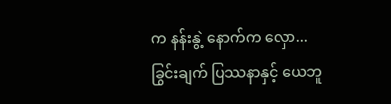က နန်းနွဲ့ နောက်က လှော...
ခြွင်းချက် ပြဿနာနှင့် ယေဘူ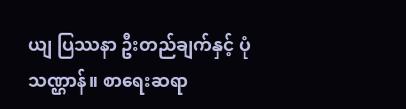ယျ ပြဿနာ ဦးတည်ချက်နှင့် ပုံသဏ္ဌာန်။ စာရေးဆရာ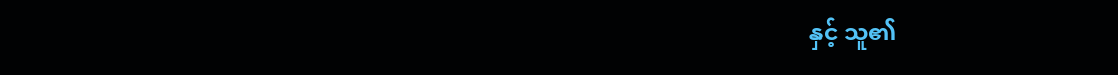နှင့် သူ၏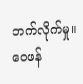ဘက်လိုက်မှု။ ဝေဖန်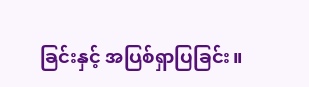ခြင်းနှင့် အပြစ်ရှာပြခြင်း။